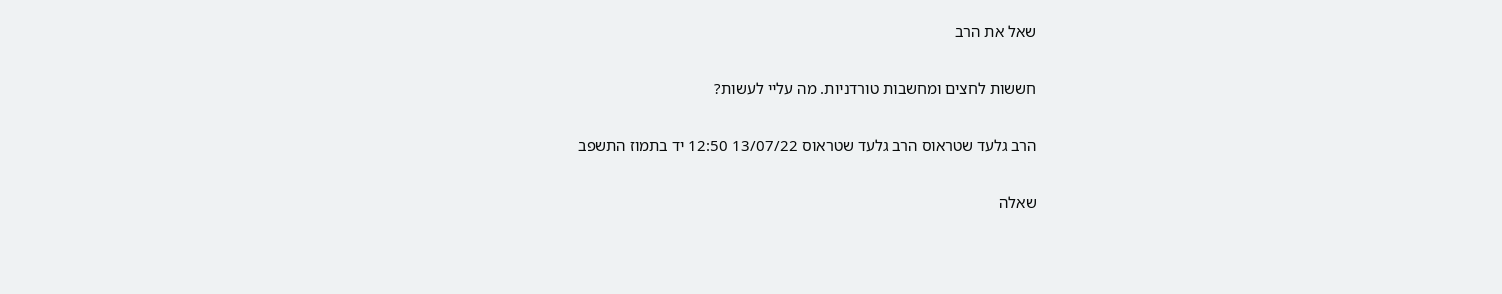שאל את הרב

חששות לחצים ומחשבות טורדניות. מה עליי לעשות?

הרב גלעד שטראוס הרב גלעד שטראוס 13/07/22 12:50 יד בתמוז התשפב

שאלה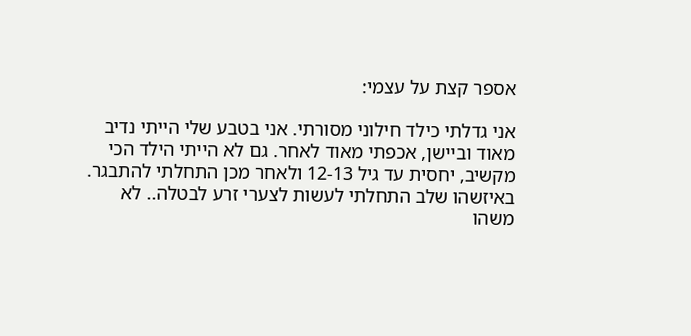אספר קצת על עצמי:

אני גדלתי כילד חילוני מסורתי. אני בטבע שלי הייתי נדיב מאוד וביישן, אכפתי מאוד לאחר. גם לא הייתי הילד הכי מקשיב, יחסית עד גיל 12-13 ולאחר מכן התחלתי להתבגר. באיזשהו שלב התחלתי לעשות לצערי זרע לבטלה.. לא משהו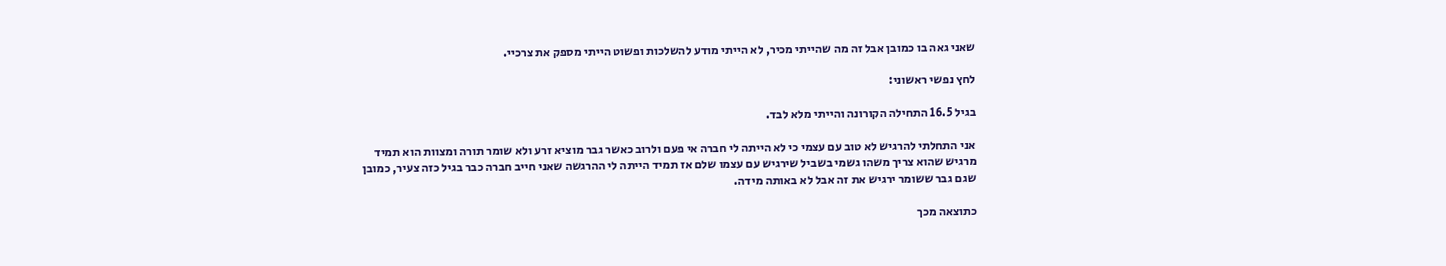שאני גאה בו כמובן אבל זה מה שהייתי מכיר, לא הייתי מודע להשלכות ופשוט הייתי מספק את צרכיי.

לחץ נפשי ראשוני:

בגיל 16.5 התחילה הקורונה והייתי מלא לבד.

אני התחלתי להרגיש לא טוב עם עצמי כי לא הייתה לי חברה אי פעם ולרוב כאשר גבר מוציא זרע ולא שומר תורה ומצוות הוא תמיד מרגיש שהוא צריך משהו גשמי בשביל שירגיש עם עצמו שלם אז תמיד הייתה לי ההרגשה שאני חייב חברה כבר בגיל כזה צעיר, כמובן שגם גבר ששומר ירגיש את זה אבל לא באותה מידה.

כתוצאה מכך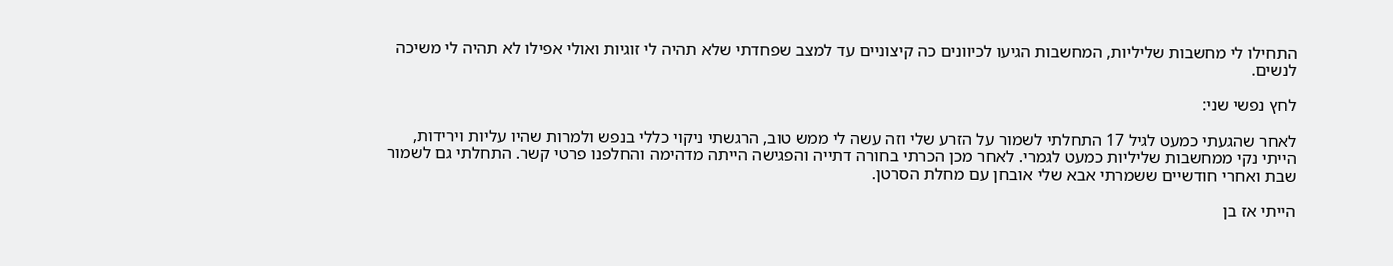התחילו לי מחשבות שליליות, המחשבות הגיעו לכיוונים כה קיצוניים עד למצב שפחדתי שלא תהיה לי זוגיות ואולי אפילו לא תהיה לי משיכה לנשים.

לחץ נפשי שני:

לאחר שהגעתי כמעט לגיל 17 התחלתי לשמור על הזרע שלי וזה עשה לי ממש טוב, הרגשתי ניקוי כללי בנפש ולמרות שהיו עליות וירידות, הייתי נקי ממחשבות שליליות כמעט לגמרי. לאחר מכן הכרתי בחורה דתייה והפגישה הייתה מדהימה והחלפנו פרטי קשר. התחלתי גם לשמור שבת ואחרי חודשיים ששמרתי אבא שלי אובחן עם מחלת הסרטן.

הייתי אז בן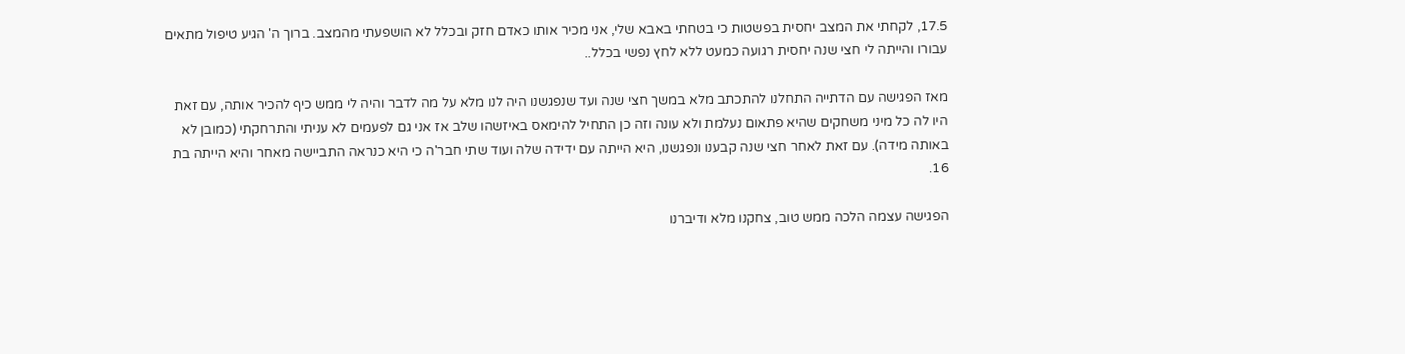17.5, לקחתי את המצב יחסית בפשטות כי בטחתי באבא שלי, אני מכיר אותו כאדם חזק ובכלל לא הושפעתי מהמצב. ברוך ה' הגיע טיפול מתאים עבורו והייתה לי חצי שנה יחסית רגועה כמעט ללא לחץ נפשי בכלל..

מאז הפגישה עם הדתייה התחלנו להתכתב מלא במשך חצי שנה ועד שנפגשנו היה לנו מלא על מה לדבר והיה לי ממש כיף להכיר אותה, עם זאת היו לה כל מיני משחקים שהיא פתאום נעלמת ולא עונה וזה כן התחיל להימאס באיזשהו שלב אז אני גם לפעמים לא עניתי והתרחקתי (כמובן לא באותה מידה). עם זאת לאחר חצי שנה קבענו ונפגשנו, היא הייתה עם ידידה שלה ועוד שתי חבר'ה כי היא כנראה התביישה מאחר והיא הייתה בת 16.

הפגישה עצמה הלכה ממש טוב, צחקנו מלא ודיברנו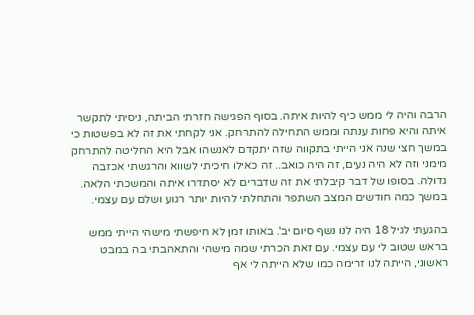הרבה והיה לי ממש כיף להיות איתה. בסוף הפגישה חזרתי הביתה, ניסיתי לתקשר איתה והיא פחות ענתה וממש התחילה להתרחק. אני לקחתי את זה לא בפשטות כי במשך חצי שנה אני הייתי בתקווה שזה יתקדם לאנשהו אבל היא החליטה להתרחק מימני וזה לא היה נעים, זה היה כואב.. זה כאילו חיכיתי לשווא והרגשתי אכזבה גדולה. בסופו של דבר קיבלתי את זה שדברים לא יסתדרו איתה והמשכתי הלאה. במשך כמה חודשים המצב השתפר והתחלתי להיות יותר רגוע ושלם עם עצמי.

בהגעתי לגיל 18 היה לנו נשף סיום יב'. באותו זמן לא חיפשתי מישהי הייתי ממש בראש שטוב לי עם עצמי. עם זאת הכרתי שמה מישהי והתאהבתי בה במבט ראשוני, הייתה לנו זרימה כמו שלא הייתה לי אף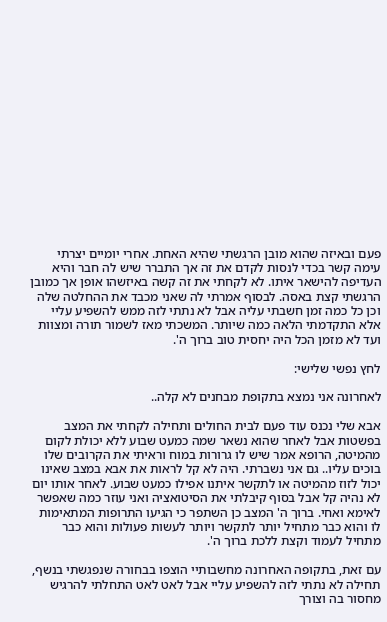פעם ובאיזה שהוא מובן הרגשתי שהיא האחת. אחרי יומיים יצרתי עימה קשר בכדי לנסות לקדם את זה אך התברר שיש לה חבר והיא העדיפה להישאר איתו. לא לקחתי את זה קשה באיזשהו אופן אך כמובן הרגשתי קצת באסה. לבסוף אמרתי לה שאני מכבד את ההחלטה שלה וכן כל כמה זמן חשבתי עליה אבל לא נתתי לזה ממש להשפיע עליי אלא התקדמתי הלאה כמה שיותר. המשכתי מאז לשמור תורה ומצוות ועד לא מזמן הכל היה יחסית טוב ברוך ה'.

לחץ נפשי שלישי:

לאחרונה אני נמצא בתקופת מבחנים לא קלה..

אבא שלי נכנס עוד פעם לבית החולים ותחילה לקחתי את המצב בפשטות אבל לאחר שהוא נשאר שמה כמעט שבוע ללא יכולת לקום מהמיטה, הרופא אמר שיש לו גרורות במוח וראיתי את הקרובים שלו בוכים עליו.. גם אני נשברתי. היה לא קל לראות את אבא במצב שאינו יכול לזוז מהמיטה או לתקשר איתנו אפילו כמעט שבוע. לאחר אותו יום לא נהיה קל אבל בסוף קיבלתי את הסיטואציה ואני עוזר כמה שאפשר לאימא ואחי. ברוך ה' המצב כן השתפר כי הגיעו התרופות המתאימות לו והוא כבר מתחיל יותר לתקשר ויותר לעשות פעולות והוא כבר מתחיל לעמוד וקצת ללכת ברוך ה'.

עם זאת, בתקופה האחרונה מחשבותיי הוצפו בבחורה שנפגשתי בנשף, תחילה לא נתתי לזה להשפיע עליי אבל לאט לאט התחלתי להרגיש מחסור בה וצורך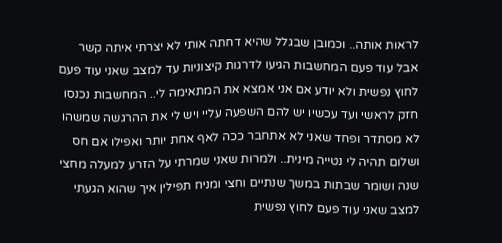לראות אותה.. וכמובן שבגלל שהיא דחתה אותי לא יצרתי איתה קשר אבל עוד פעם המחשבות הגיעו לדרגות קיצוניות עד למצב שאני עוד פעם לחוץ נפשית ולא יודע אם אני אמצא את המתאימה לי.. המחשבות נכנסו חזק לראשי ועד עכשיו יש להם השפעה עליי ויש לי את ההרגשה שמשהו לא מסתדר ופחד שאני לא אתחבר ככה לאף אחת יותר ואפילו אם חס ושלום תהיה לי נטייה מינית.. ולמרות שאני שמרתי על הזרע למעלה מחצי שנה ושומר שבתות במשך שנתיים וחצי ומניח תפילין איך שהוא הגעתי למצב שאני עוד פעם לחוץ נפשית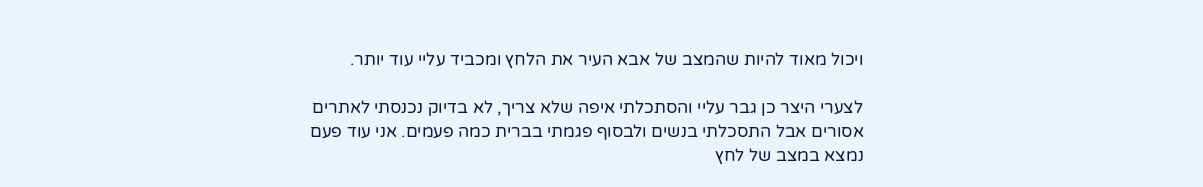ויכול מאוד להיות שהמצב של אבא העיר את הלחץ ומכביד עליי עוד יותר.

לצערי היצר כן גבר עליי והסתכלתי איפה שלא צריך, לא בדיוק נכנסתי לאתרים אסורים אבל התסכלתי בנשים ולבסוף פגמתי בברית כמה פעמים. אני עוד פעם נמצא במצב של לחץ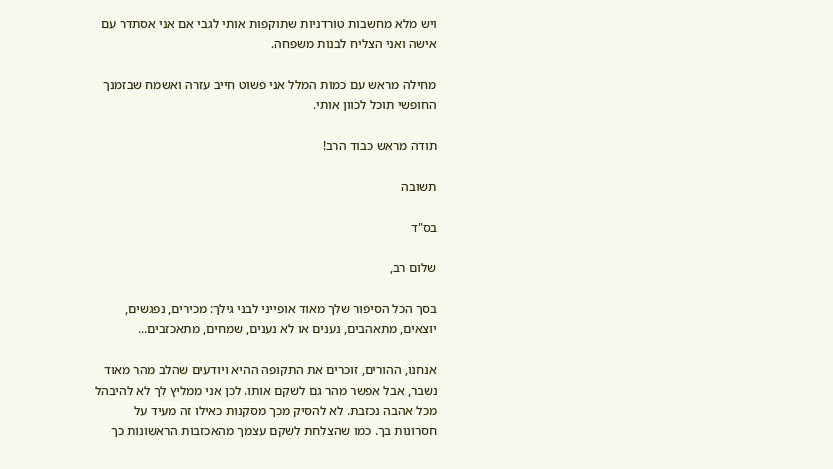ויש מלא מחשבות טורדניות שתוקפות אותי לגבי אם אני אסתדר עם אישה ואני הצליח לבנות משפחה.

מחילה מראש עם כמות המלל אני פשוט חייב עזרה ואשמח שבזמנך החופשי תוכל לכוון אותי.

תודה מראש כבוד הרב!

תשובה

בס"ד

שלום רב,

בסך הכל הסיפור שלך מאוד אופייני לבני גילך: מכירים, נפגשים, יוצאים, מתאהבים, נענים או לא נענים, שמחים, מתאכזבים...

אנחנו, ההורים, זוכרים את התקופה ההיא ויודעים שהלב מהר מאוד נשבר, אבל אפשר מהר גם לשקם אותו. לכן אני ממליץ לך לא להיבהל מכל אהבה נכזבת. לא להסיק מכך מסקנות כאילו זה מעיד על חסרונות בך. כמו שהצלחת לשקם עצמך מהאכזבות הראשונות כך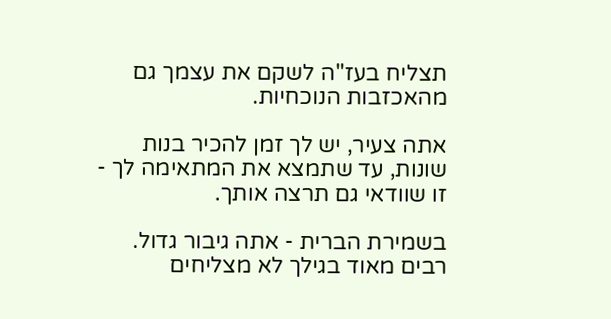תצליח בעז"ה לשקם את עצמך גם מהאכזבות הנוכחיות.

אתה צעיר, יש לך זמן להכיר בנות שונות, עד שתמצא את המתאימה לך - זו שוודאי גם תרצה אותך.

בשמירת הברית - אתה גיבור גדול. רבים מאוד בגילך לא מצליחים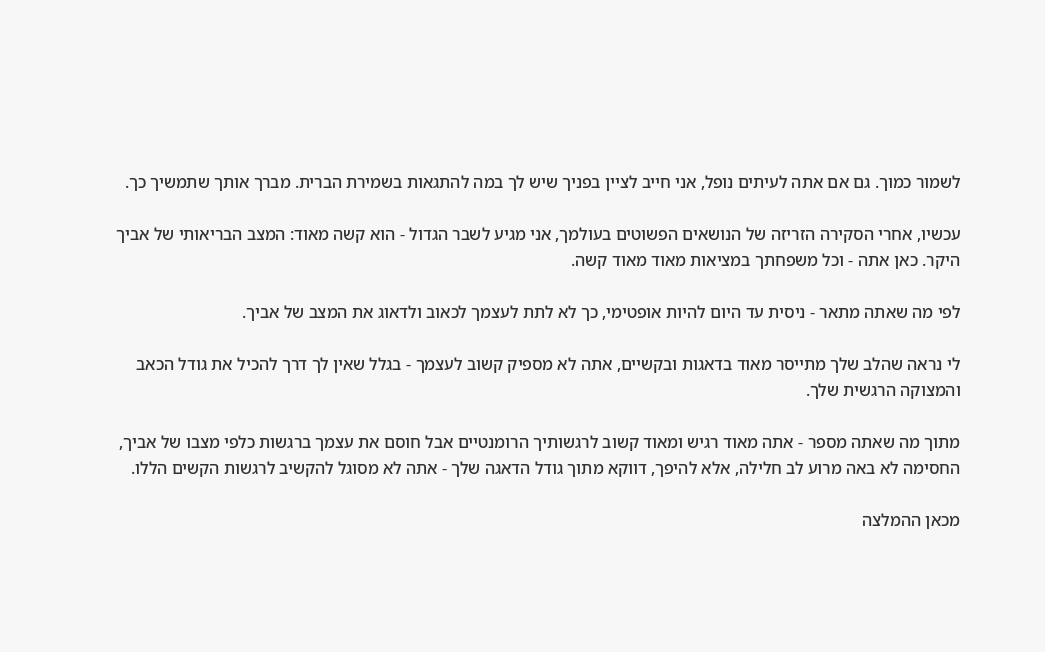לשמור כמוך. גם אם אתה לעיתים נופל, אני חייב לציין בפניך שיש לך במה להתגאות בשמירת הברית. מברך אותך שתמשיך כך.

עכשיו, אחרי הסקירה הזריזה של הנושאים הפשוטים בעולמך, אני מגיע לשבר הגדול - הוא קשה מאוד: המצב הבריאותי של אביך היקר. כאן אתה - וכל משפחתך במציאות מאוד מאוד קשה.

לפי מה שאתה מתאר - ניסית עד היום להיות אופטימי, כך לא לתת לעצמך לכאוב ולדאוג את המצב של אביך.

לי נראה שהלב שלך מתייסר מאוד בדאגות ובקשיים, אתה לא מספיק קשוב לעצמך - בגלל שאין לך דרך להכיל את גודל הכאב והמצוקה הרגשית שלך.

מתוך מה שאתה מספר - אתה מאוד רגיש ומאוד קשוב לרגשותיך הרומנטיים אבל חוסם את עצמך ברגשות כלפי מצבו של אביך, החסימה לא באה מרוע לב חלילה, אלא להיפך, דווקא מתוך גודל הדאגה שלך - אתה לא מסוגל להקשיב לרגשות הקשים הללו.

מכאן ההמלצה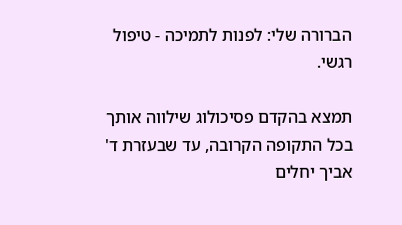הברורה שלי: לפנות לתמיכה - טיפול רגשי.

תמצא בהקדם פסיכולוג שילווה אותך בכל התקופה הקרובה, עד שבעזרת ד' אביך יחלים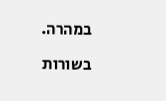במהרה.

בשורות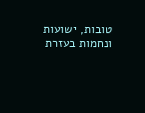טובות, ישועות ונחמות בעזרת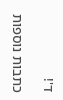ד'!

כתבות נוספות